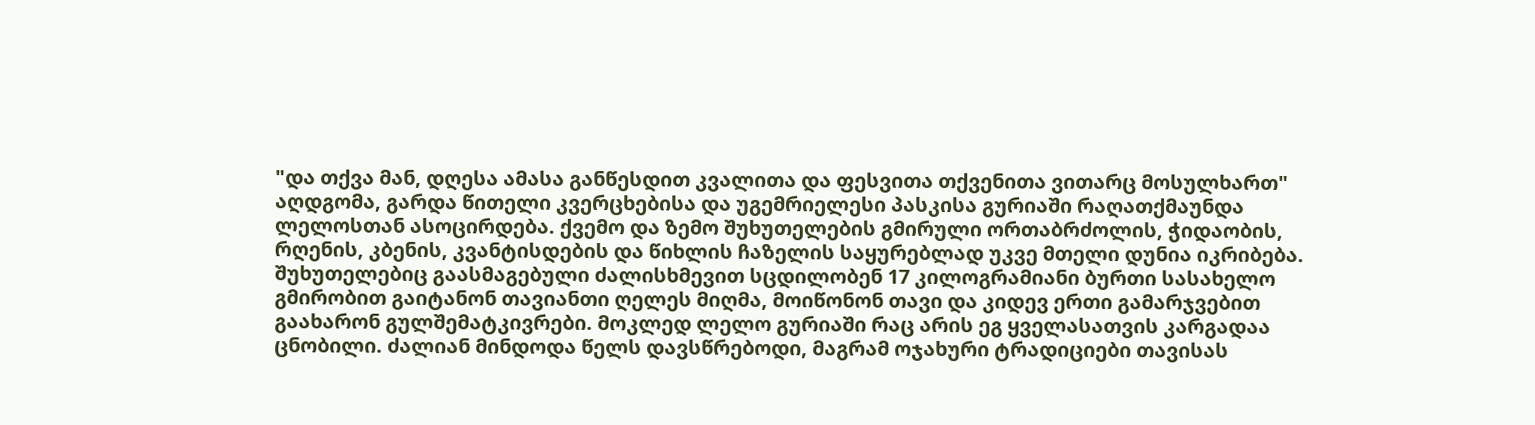"და თქვა მან, დღესა ამასა განწესდით კვალითა და ფესვითა თქვენითა ვითარც მოსულხართ"
აღდგომა, გარდა წითელი კვერცხებისა და უგემრიელესი პასკისა გურიაში რაღათქმაუნდა ლელოსთან ასოცირდება. ქვემო და ზემო შუხუთელების გმირული ორთაბრძოლის, ჭიდაობის, რღენის, კბენის, კვანტისდების და წიხლის ჩაზელის საყურებლად უკვე მთელი დუნია იკრიბება. შუხუთელებიც გაასმაგებული ძალისხმევით სცდილობენ 17 კილოგრამიანი ბურთი სასახელო გმირობით გაიტანონ თავიანთი ღელეს მიღმა, მოიწონონ თავი და კიდევ ერთი გამარჯვებით გაახარონ გულშემატკივრები. მოკლედ ლელო გურიაში რაც არის ეგ ყველასათვის კარგადაა ცნობილი. ძალიან მინდოდა წელს დავსწრებოდი, მაგრამ ოჯახური ტრადიციები თავისას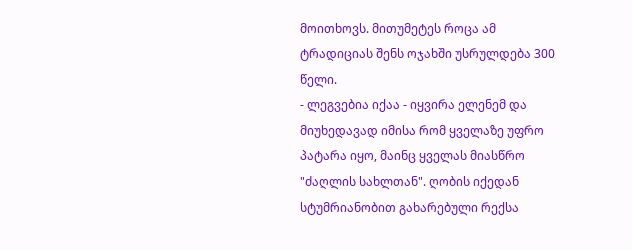მოითხოვს. მითუმეტეს როცა ამ ტრადიციას შენს ოჯახში უსრულდება 300 წელი.
- ლეგვებია იქაა - იყვირა ელენემ და მიუხედავად იმისა რომ ყველაზე უფრო პატარა იყო, მაინც ყველას მიასწრო "ძაღლის სახლთან". ღობის იქედან სტუმრიანობით გახარებული რექსა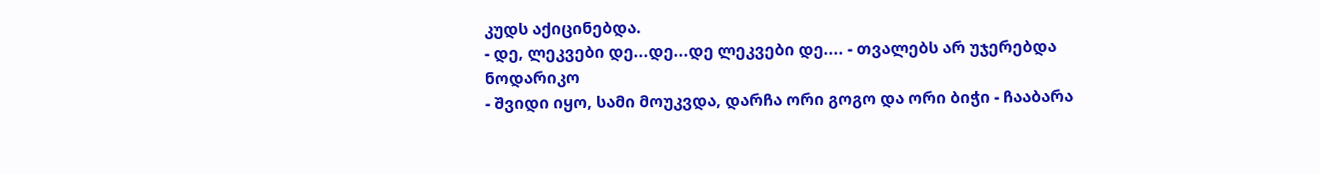კუდს აქიცინებდა.
- დე, ლეკვები დე...დე...დე ლეკვები დე.... - თვალებს არ უჯერებდა ნოდარიკო
- შვიდი იყო, სამი მოუკვდა, დარჩა ორი გოგო და ორი ბიჭი - ჩააბარა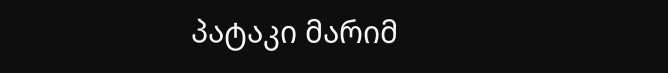პატაკი მარიმ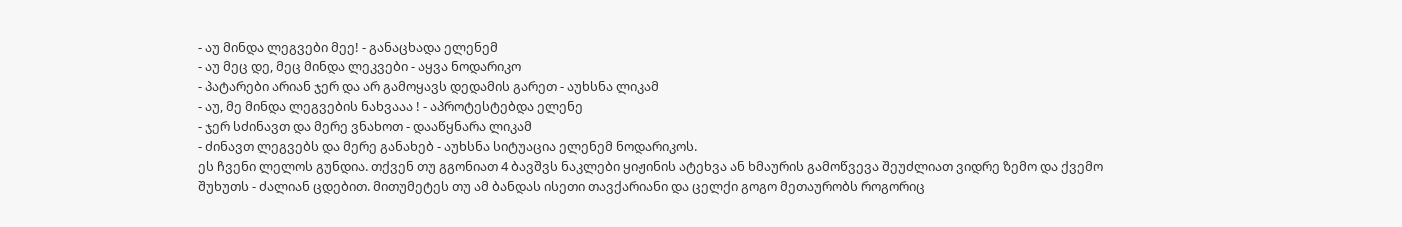- აუ მინდა ლეგვები მეე! - განაცხადა ელენემ
- აუ მეც დე, მეც მინდა ლეკვები - აყვა ნოდარიკო
- პატარები არიან ჯერ და არ გამოყავს დედამის გარეთ - აუხსნა ლიკამ
- აუ, მე მინდა ლეგვების ნახვააა ! - აპროტესტებდა ელენე
- ჯერ სძინავთ და მერე ვნახოთ - დააწყნარა ლიკამ
- ძინავთ ლეგვებს და მერე განახებ - აუხსნა სიტუაცია ელენემ ნოდარიკოს.
ეს ჩვენი ლელოს გუნდია. თქვენ თუ გგონიათ 4 ბავშვს ნაკლები ყიჟინის ატეხვა ან ხმაურის გამოწვევა შეუძლიათ ვიდრე ზემო და ქვემო შუხუთს - ძალიან ცდებით. მითუმეტეს თუ ამ ბანდას ისეთი თავქარიანი და ცელქი გოგო მეთაურობს როგორიც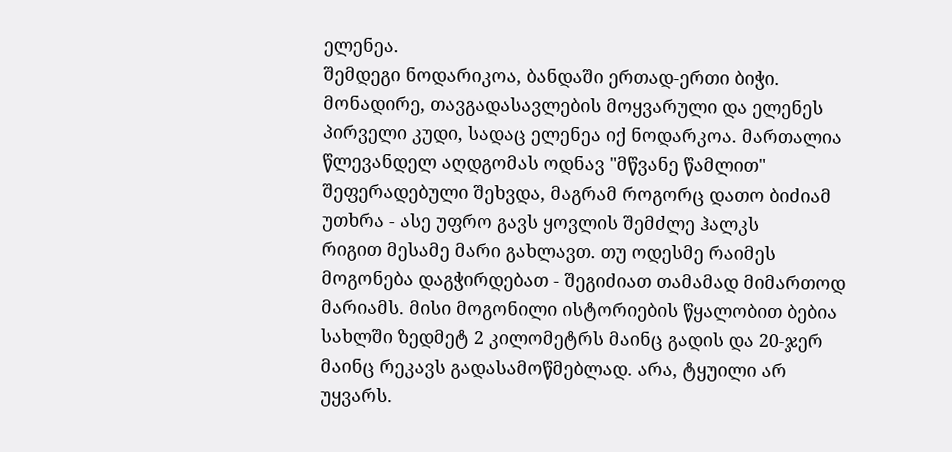ელენეა.
შემდეგი ნოდარიკოა, ბანდაში ერთად-ერთი ბიჭი. მონადირე, თავგადასავლების მოყვარული და ელენეს პირველი კუდი, სადაც ელენეა იქ ნოდარკოა. მართალია წლევანდელ აღდგომას ოდნავ "მწვანე წამლით" შეფერადებული შეხვდა, მაგრამ როგორც დათო ბიძიამ უთხრა - ასე უფრო გავს ყოვლის შემძლე ჰალკს
რიგით მესამე მარი გახლავთ. თუ ოდესმე რაიმეს მოგონება დაგჭირდებათ - შეგიძიათ თამამად მიმართოდ მარიამს. მისი მოგონილი ისტორიების წყალობით ბებია სახლში ზედმეტ 2 კილომეტრს მაინც გადის და 20-ჯერ მაინც რეკავს გადასამოწმებლად. არა, ტყუილი არ უყვარს.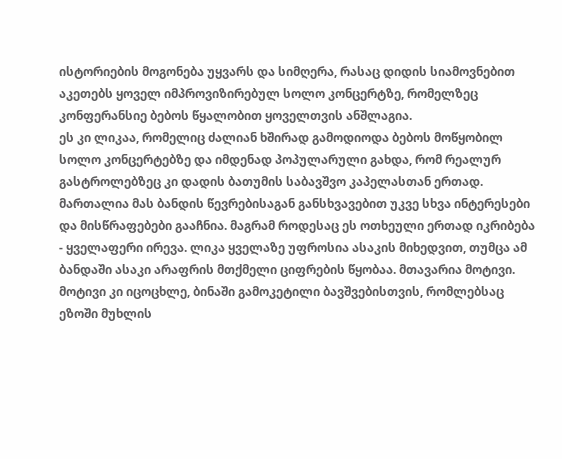ისტორიების მოგონება უყვარს და სიმღერა, რასაც დიდის სიამოვნებით აკეთებს ყოველ იმპროვიზირებულ სოლო კონცერტზე, რომელზეც კონფერანსიე ბებოს წყალობით ყოველთვის ანშლაგია.
ეს კი ლიკაა, რომელიც ძალიან ხშირად გამოდიოდა ბებოს მოწყობილ სოლო კონცერტებზე და იმდენად პოპულარული გახდა, რომ რეალურ გასტროლებზეც კი დადის ბათუმის საბავშვო კაპელასთან ერთად.
მართალია მას ბანდის წევრებისაგან განსხვავებით უკვე სხვა ინტერესები და მისწრაფებები გააჩნია. მაგრამ როდესაც ეს ოთხეული ერთად იკრიბება - ყველაფერი ირევა. ლიკა ყველაზე უფროსია ასაკის მიხედვით, თუმცა ამ ბანდაში ასაკი არაფრის მთქმელი ციფრების წყობაა. მთავარია მოტივი. მოტივი კი იცოცხლე, ბინაში გამოკეტილი ბავშვებისთვის, რომლებსაც ეზოში მუხლის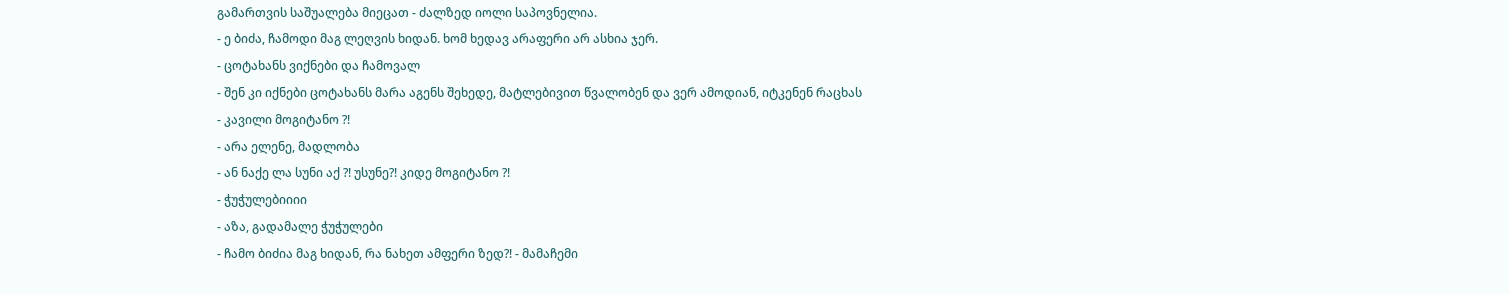გამართვის საშუალება მიეცათ - ძალზედ იოლი საპოვნელია.
- ე ბიძა, ჩამოდი მაგ ლეღვის ხიდან. ხომ ხედავ არაფერი არ ასხია ჯერ.
- ცოტახანს ვიქნები და ჩამოვალ
- შენ კი იქნები ცოტახანს მარა აგენს შეხედე, მატლებივით წვალობენ და ვერ ამოდიან, იტკენენ რაცხას
- კავილი მოგიტანო ?!
- არა ელენე, მადლობა
- ან ნაქე ლა სუნი აქ ?! უსუნე?! კიდე მოგიტანო ?!
- ჭუჭულებიიიი
- აზა, გადამალე ჭუჭულები
- ჩამო ბიძია მაგ ხიდან, რა ნახეთ ამფერი ზედ?! - მამაჩემი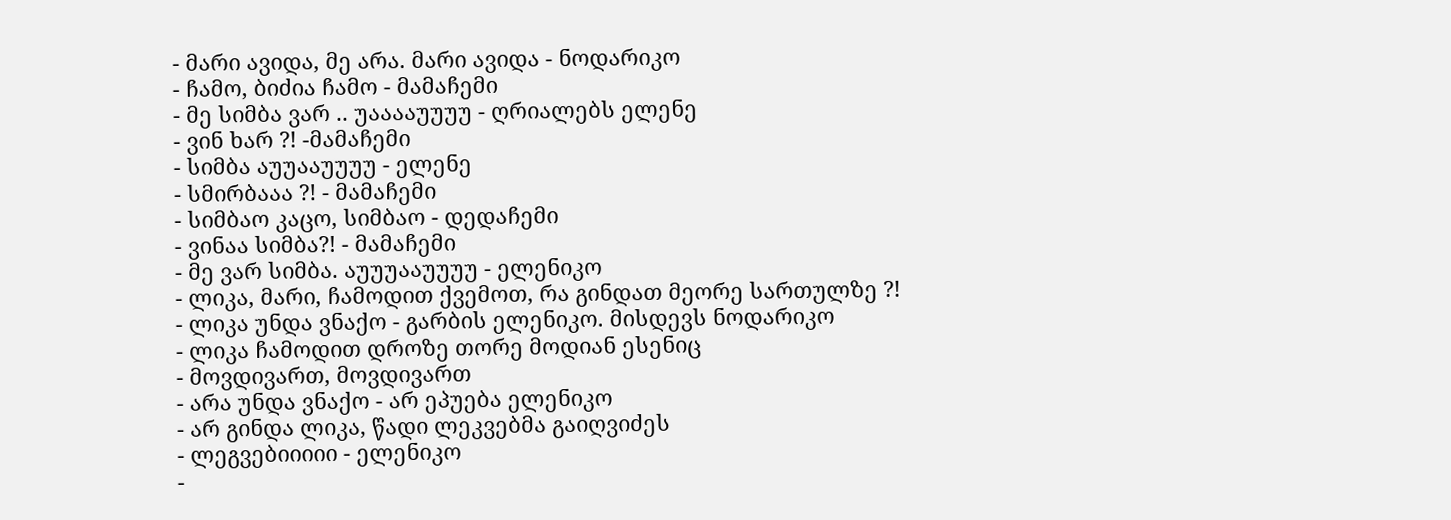- მარი ავიდა, მე არა. მარი ავიდა - ნოდარიკო
- ჩამო, ბიძია ჩამო - მამაჩემი
- მე სიმბა ვარ .. უააააუუუუ - ღრიალებს ელენე
- ვინ ხარ ?! -მამაჩემი
- სიმბა აუუააუუუუ - ელენე
- სმირბააა ?! - მამაჩემი
- სიმბაო კაცო, სიმბაო - დედაჩემი
- ვინაა სიმბა?! - მამაჩემი
- მე ვარ სიმბა. აუუუააუუუუ - ელენიკო
- ლიკა, მარი, ჩამოდით ქვემოთ, რა გინდათ მეორე სართულზე ?!
- ლიკა უნდა ვნაქო - გარბის ელენიკო. მისდევს ნოდარიკო
- ლიკა ჩამოდით დროზე თორე მოდიან ესენიც
- მოვდივართ, მოვდივართ
- არა უნდა ვნაქო - არ ეპუება ელენიკო
- არ გინდა ლიკა, წადი ლეკვებმა გაიღვიძეს
- ლეგვებიიიიი - ელენიკო
-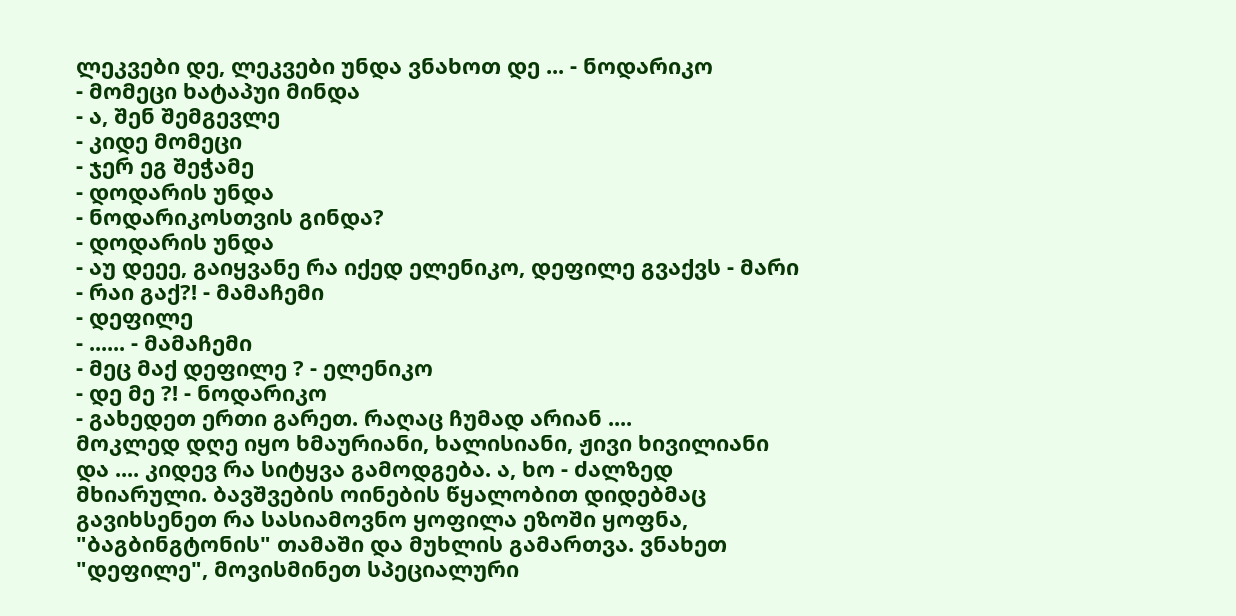ლეკვები დე, ლეკვები უნდა ვნახოთ დე ... - ნოდარიკო
- მომეცი ხატაპუი მინდა
- ა, შენ შემგევლე
- კიდე მომეცი
- ჯერ ეგ შეჭამე
- დოდარის უნდა
- ნოდარიკოსთვის გინდა?
- დოდარის უნდა
- აუ დეეე, გაიყვანე რა იქედ ელენიკო, დეფილე გვაქვს - მარი
- რაი გაქ?! - მამაჩემი
- დეფილე
- ...... - მამაჩემი
- მეც მაქ დეფილე ? - ელენიკო
- დე მე ?! - ნოდარიკო
- გახედეთ ერთი გარეთ. რაღაც ჩუმად არიან ....
მოკლედ დღე იყო ხმაურიანი, ხალისიანი, ჟივი ხივილიანი და .... კიდევ რა სიტყვა გამოდგება. ა, ხო - ძალზედ მხიარული. ბავშვების ოინების წყალობით დიდებმაც გავიხსენეთ რა სასიამოვნო ყოფილა ეზოში ყოფნა, "ბაგბინგტონის" თამაში და მუხლის გამართვა. ვნახეთ "დეფილე", მოვისმინეთ სპეციალური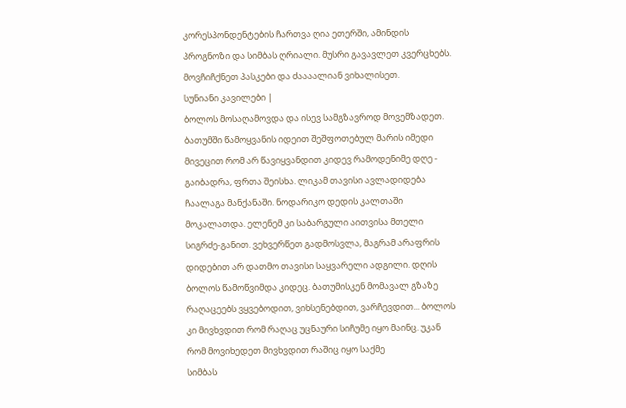კორესპონდენტების ჩართვა ღია ეთერში, ამინდის პროგნოზი და სიმბას ღრიალი. მუსრი გავავლეთ კვერცხებს. მოვჩიჩქნეთ პასკები და ძაააალიან ვიხალისეთ.
სუნიანი კავილები |
ბოლოს მოსაღამოვდა და ისევ სამგზავროდ მოვემზადეთ. ბათუმში წამოყვანის იდეით შეშფოთებულ მარის იმედი მივეცით რომ არ წავიყვანდით კიდევ რამოდენიმე დღე - გაიბადრა, ფრთა შეისხა. ლიკამ თავისი ავლადიდება ჩაალაგა მანქანაში. ნოდარიკო დედის კალთაში მოკალათდა. ელენემ კი საბარგული აითვისა მთელი სიგრძე-განით. ვეხვერწეთ გადმოსვლა, მაგრამ არაფრის დიდებით არ დათმო თავისი საყვარელი ადგილი. დღის ბოლოს წამოწვიმდა კიდეც. ბათუმისკენ მომავალ გზაზე რაღაცეებს ვყვებოდით, ვიხსენებდით, ვარჩევდით... ბოლოს კი მივხვდით რომ რაღაც უცნაური სიჩუმე იყო მაინც. უკან რომ მოვიხედეთ მივხვდით რაშიც იყო საქმე
სიმბას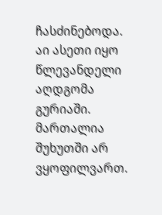ჩასძინებოდა.
აი ასეთი იყო წლევანდელი აღდგომა გურიაში. მართალია შუხუთში არ ვყოფილვართ.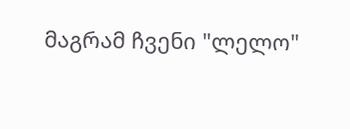მაგრამ ჩვენი "ლელო"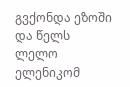გვქონდა ეზოში და წელს ლელო ელენიკომ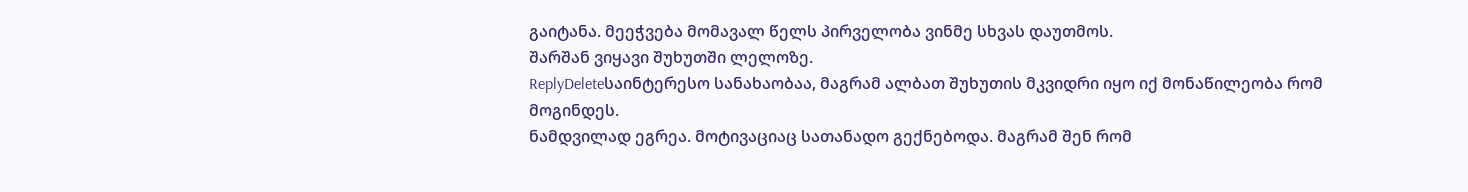გაიტანა. მეეჭვება მომავალ წელს პირველობა ვინმე სხვას დაუთმოს.
შარშან ვიყავი შუხუთში ლელოზე.
ReplyDeleteსაინტერესო სანახაობაა, მაგრამ ალბათ შუხუთის მკვიდრი იყო იქ მონაწილეობა რომ მოგინდეს.
ნამდვილად ეგრეა. მოტივაციაც სათანადო გექნებოდა. მაგრამ შენ რომ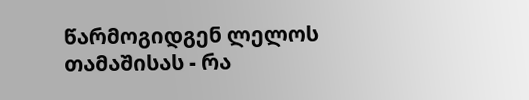წარმოგიდგენ ლელოს თამაშისას - რა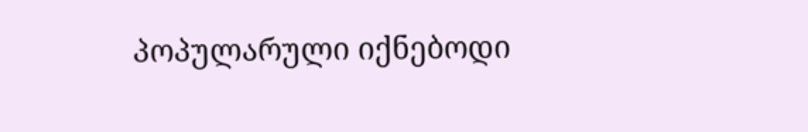პოპულარული იქნებოდი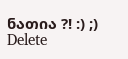ნათია ?! :) ;)
Delete